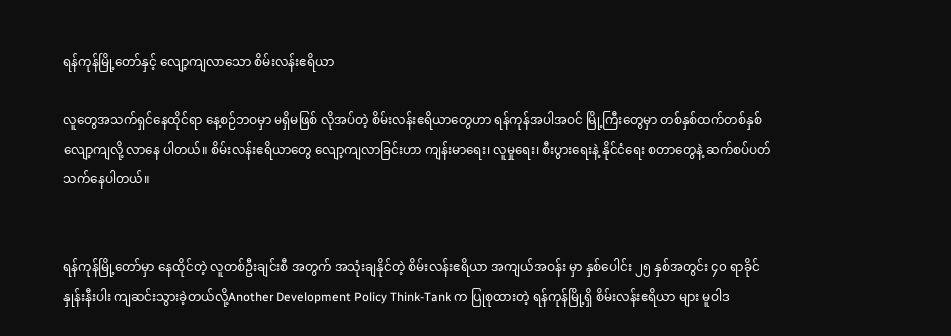ရန်ကုန်မြို့တော်နှင့် လျော့ကျလာသော စိမ်းလန်းဧရိယာ

လူတွေအသက်ရှင်နေထိုင်ရာ နေ့စဉ်ဘဝမှာ မရှိမဖြစ် လိုအပ်တဲ့ စိမ်းလန်းဧရိယာတွေဟာ ရန်ကုန်အပါအဝင် မြို့ကြီးတွေမှာ တစ်နှစ်ထက်တစ်နှစ် လျော့ကျလို့ လာနေ ပါတယ်။ စိမ်းလန်းဧရိယာတွေ လျော့ကျလာခြင်းဟာ ကျန်းမာရေး၊ လူမှုရေး၊ စီးပွားရေးနဲ့ နိုင်ငံရေး စတာတွေနဲ့ ဆက်စပ်ပတ်သက်နေပါတယ်။


ရန်ကုန်မြို့တော်မှာ နေထိုင်တဲ့ လူတစ်ဦးချင်းစီ အတွက် အသုံးချနိုင်တဲ့ စိမ်းလန်းဧရိယာ အကျယ်အဝန်း မှာ နှစ်ပေါင်း ၂၅ နှစ်အတွင်း ၄၀ ရာခိုင်နှုန်းနီးပါး ကျဆင်းသွားခဲ့တယ်လို့Another Development Policy Think-Tank က ပြုစုထားတဲ့ ရန်ကုန်မြို့ရှိ စိမ်းလန်းဧရိယာ များ မူဝါဒ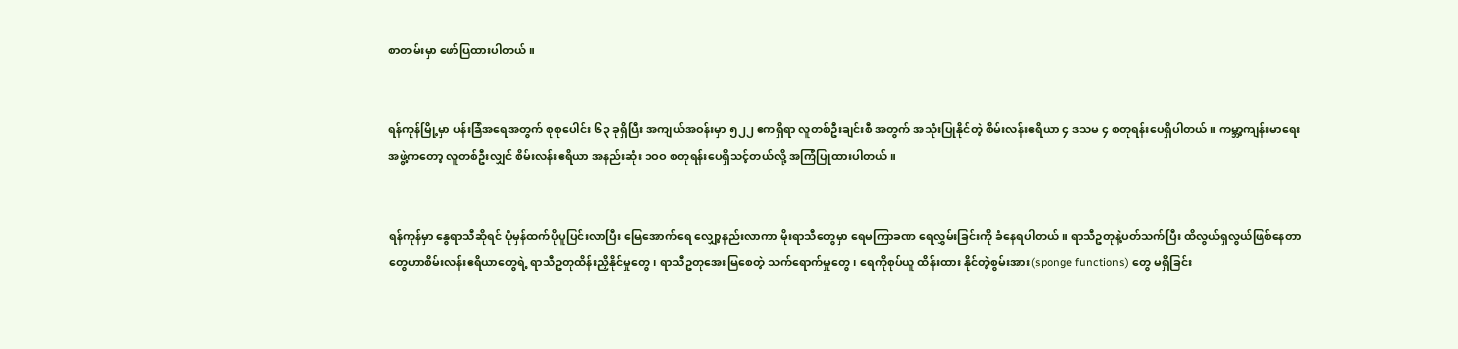စာတမ်းမှာ ဖော်ပြထားပါတယ်။


ရန်ကုန်မြို့မှာ ပန်းခြံအရေအတွက် စုစုပေါင်း ၆၃ ခုရှိပြီး အကျယ်အဝန်းမှာ ၅၂၂ ဧကရှိရာ လူတစ်ဦးချင်းစီ အတွက် အသုံးပြုနိုင်တဲ့ စိမ်းလန်းဧရိယာ ၄ ဒသမ ၄ စတုရန်းပေရှိပါတယ်။ ကမ္ဘာ့ကျန်းမာရေးအဖွဲ့ကတော့ လူတစ်ဦးလျှင် စိမ်းလန်းဧရိယာ အနည်းဆုံး ၁ဝဝ စတုရန်းပေရှိသင့်တယ်လို့ အကြံပြုထားပါတယ်။


ရန်ကုန်မှာ နွေရာသီဆိုရင် ပုံမှန်ထက်ပိုပူပြင်းလာပြီး မြေအောက်ရေ လျှော့နည်းလာကာ မိုးရာသီတွေမှာ ရေမကြာခဏ ရေလွှမ်းခြင်းကို ခံနေရပါတယ်။ ရာသီဥတုနဲ့ပတ်သက်ပြီး ထိလွယ်ရှလွယ်ဖြစ်နေတာတွေဟာစိမ်းလန်းဧရိယာတွေရဲ့ ရာသီဥတုထိန်းညှိနိုင်မှုတွေ၊ ရာသီဥတုအေးမြစေတဲ့ သက်ရောက်မှုတွေ၊ ရေကိုစုပ်ယူ ထိန်းထား နိုင်တဲ့စွမ်းအား(sponge functions) တွေ မရှိခြင်း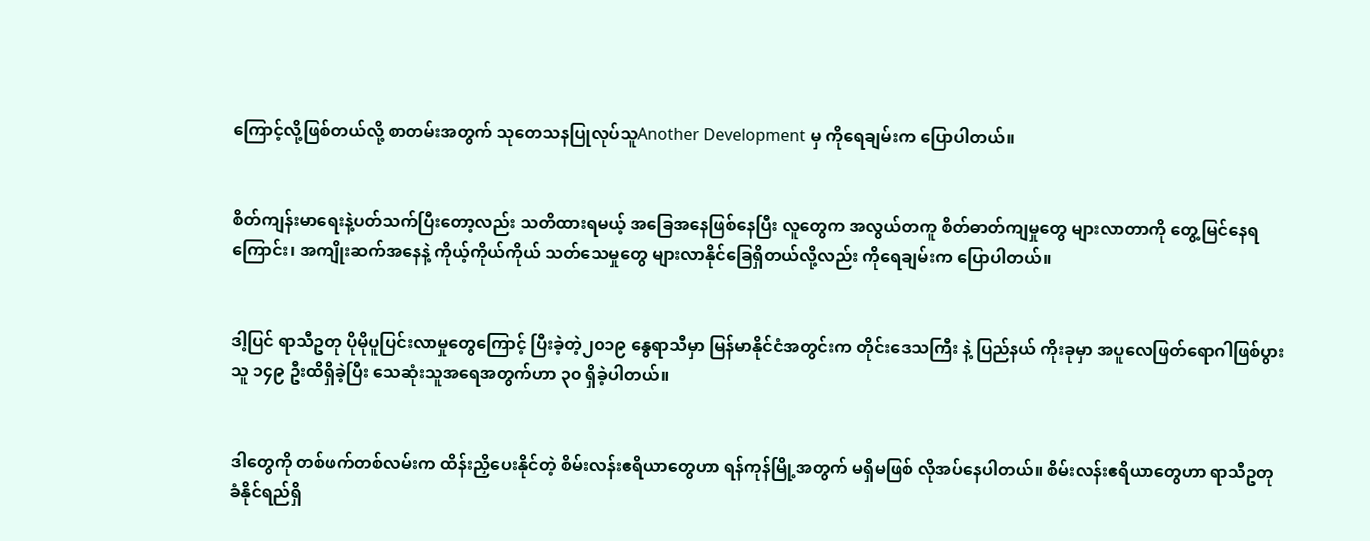ကြောင့်လို့ဖြစ်တယ်လို့ စာတမ်းအတွက် သုတေသနပြုလုပ်သူAnother Development မှ ကိုရေချမ်းက ပြောပါတယ်။


စိတ်ကျန်းမာရေးနဲ့ပတ်သက်ပြီးတော့လည်း သတိထားရမယ့် အခြေအနေဖြစ်နေပြီး လူတွေက အလွယ်တကူ စိတ်ဓာတ်ကျမှုတွေ များလာတာကို တွေ့မြင်နေရကြောင်း၊ အကျိုးဆက်အနေနဲ့ ကိုယ့်ကိုယ်ကိုယ် သတ်သေမှုတွေ များလာနိုင်ခြေရှိတယ်လို့လည်း ကိုရေချမ်းက ပြောပါတယ်။


ဒါ့ပြင် ရာသီဥတု ပိုမိုပူပြင်းလာမှုတွေကြောင့် ပြီးခဲ့တဲ့၂၀၁၉ နွေရာသီမှာ မြန်မာနိုင်ငံအတွင်းက တိုင်းဒေသကြီး နဲ့ ပြည်နယ် ကိုးခုမှာ အပူလေဖြတ်ရောဂါဖြစ်ပွားသူ ၁၄၉ ဦးထိရှိခဲ့ပြီး သေဆုံးသူအရေအတွက်ဟာ ၃၀ ရှိခဲ့ပါတယ်။


ဒါတွေကို တစ်ဖက်တစ်လမ်းက ထိန်းညှိပေးနိုင်တဲ့ စိမ်းလန်းဧရိယာတွေဟာ ရန်ကုန်မြို့အတွက် မရှိမဖြစ် လိုအပ်နေပါတယ်။ စိမ်းလန်းဧရိယာတွေဟာ ရာသီဥတု ခံနိုင်ရည်ရှိ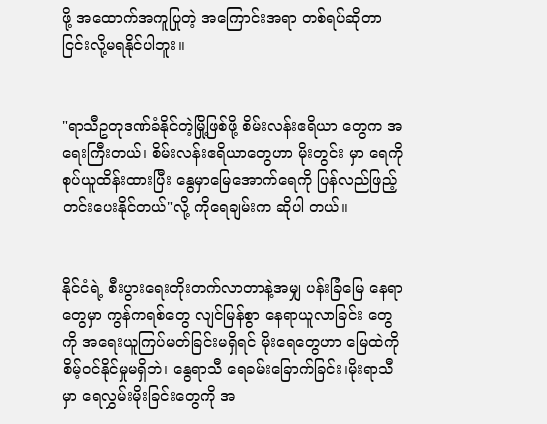ဖို့ အထောက်အကူပြုတဲ့ အကြောင်းအရာ တစ်ရပ်ဆိုတာ ငြင်းလို့မရနိုင်ပါဘူး။


"ရာသီဥတုဒဏ်ခံနိုင်တဲ့မြို့ဖြစ်ဖို့ စိမ်းလန်းဧရိယာ တွေက အရေးကြီးတယ်၊ စိမ်းလန်းဧရိယာတွေဟာ မိုးတွင်း မှာ ရေကို စုပ်ယူထိန်းထားပြီး နွေမှာမြေအောက်ရေကို ပြန်လည်ဖြည့်တင်းပေးနိုင်တယ်"လို့ ကိုရေချမ်းက ဆိုပါ တယ်။


နိုင်ငံရဲ့ စီးပွားရေးတိုးတက်လာတာနဲ့အမျှ ပန်းခြံမြေ နေရာတွေမှာ ကွန်ကရစ်တွေ လျင်မြန်စွာ နေရာယူလာခြင်း တွေကို အရေးယူကြပ်မတ်ခြင်းမရှိရင် မိုးရေတွေဟာ မြေထဲကိုစိမ့်ဝင်နိုင်မှုမရှိဘဲ၊ နွေရာသီ ရေခမ်းခြောက်ခြင်း၊မိုးရာသီမှာ ရေလွှမ်းမိုးခြင်းတွေကို အ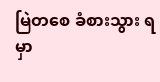မြဲတစေ ခံစားသွား ရမှာ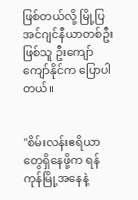ဖြစ်တယ်လို့ မြို့ပြအင်ဂျင်နီယာတစ်ဦးဖြစ်သူ ဦးကျော်ကျော်နိုင်က ပြောပါတယ်။


"စိမ်းလန်းဧရိယာတွေရှိနေဖို့က ရန်ကုန်မြို့အနေနဲ့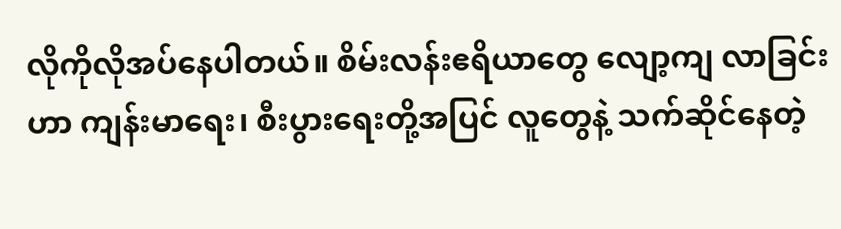လိုကိုလိုအပ်နေပါတယ်။ စိမ်းလန်းဧရိယာတွေ လျော့ကျ လာခြင်းဟာ ကျန်းမာရေး၊ စီးပွားရေးတို့အပြင် လူတွေနဲ့ သက်ဆိုင်နေတဲ့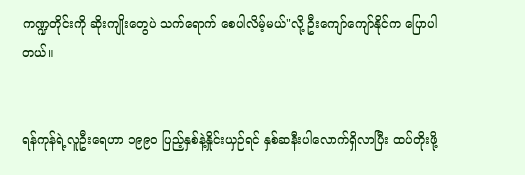ကဏ္ဍတိုင်းကို ဆိုးကျိုးတွေပဲ သက်ရောက် စေပါလိမ့်မယ်"လို့ ဦးကျော်ကျော်နိုင်က ပြောပါတယ်။


ရန်ကုန်ရဲ့လူဦးရေဟာ ၁၉၉၀ ပြည့်နှစ်နဲ့နှိုင်းယှဉ်ရင် နှစ်ဆနီးပါလောက်ရှိလာပြီး ထပ်တိုးဖို့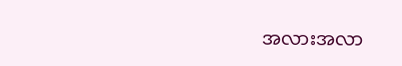အလားအလာ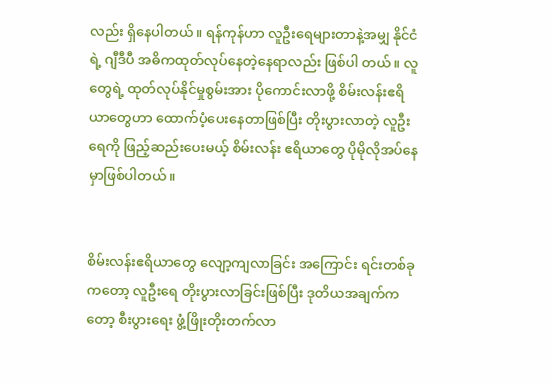လည်း ရှိနေပါတယ်။ ရန်ကုန်ဟာ လူဦးရေများတာနဲ့အမျှ နိုင်ငံရဲ့ ဂျီဒီပီ အဓိကထုတ်လုပ်နေတဲ့နေရာလည်း ဖြစ်ပါ တယ်။ လူတွေရဲ့ ထုတ်လုပ်နိုင်မှုစွမ်းအား ပိုကောင်းလာဖို့ စိမ်းလန်းဧရိယာတွေဟာ ထောက်ပံ့ပေးနေတာဖြစ်ပြီး တိုးပွားလာတဲ့ လူဦးရေကို ဖြည့်ဆည်းပေးမယ့် စိမ်းလန်း ဧရိယာတွေ ပိုမိုလိုအပ်နေမှာဖြစ်ပါတယ်။


စိမ်းလန်းဧရိယာတွေ လျော့ကျလာခြင်း အကြောင်း ရင်းတစ်ခုကတော့ လူဦးရေ တိုးပွားလာခြင်းဖြစ်ပြီး ဒုတိယအချက်ကတော့ စီးပွားရေး ဖွံ့ဖြိုးတိုးတက်လာ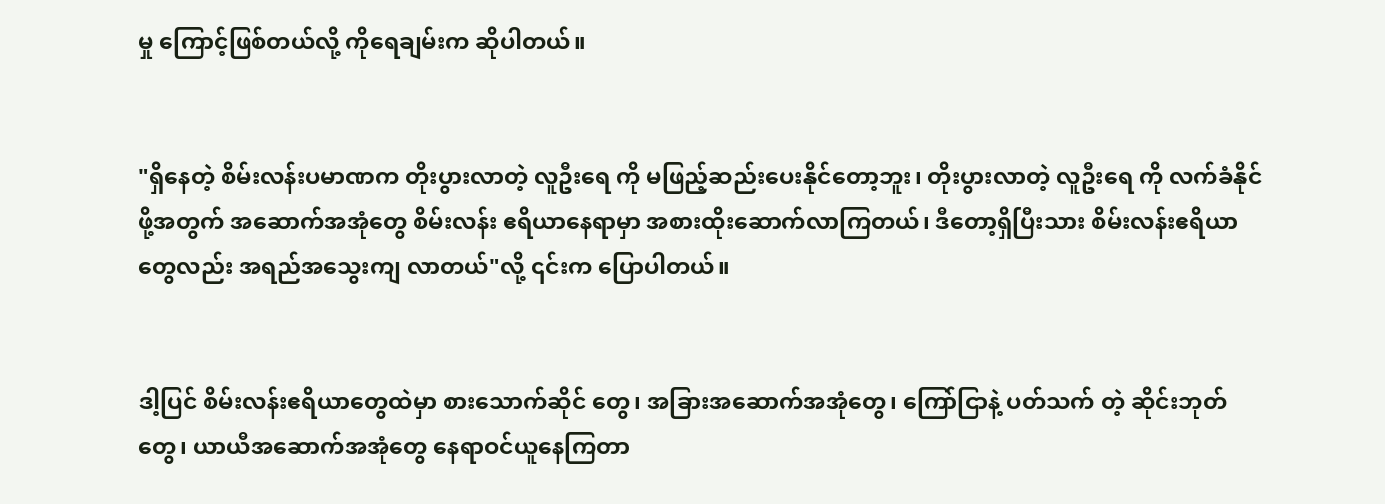မှု ကြောင့်ဖြစ်တယ်လို့ ကိုရေချမ်းက ဆိုပါတယ်။


"ရှိနေတဲ့ စိမ်းလန်းပမာဏက တိုးပွားလာတဲ့ လူဦးရေ ကို မဖြည့်ဆည်းပေးနိုင်တော့ဘူး၊ တိုးပွားလာတဲ့ လူဦးရေ ကို လက်ခံနိုင်ဖို့အတွက် အဆောက်အအုံတွေ စိမ်းလန်း ဧရိယာနေရာမှာ အစားထိုးဆောက်လာကြတယ်၊ ဒီတော့ရှိပြီးသား စိမ်းလန်းဧရိယာတွေလည်း အရည်အသွေးကျ လာတယ်"လို့ ၎င်းက ပြောပါတယ်။


ဒါ့ပြင် စိမ်းလန်းဧရိယာတွေထဲမှာ စားသောက်ဆိုင် တွေ၊ အခြားအဆောက်အအုံတွေ၊ ကြော်ငြာနဲ့ ပတ်သက် တဲ့ ဆိုင်းဘုတ်တွေ၊ ယာယီအဆောက်အအုံတွေ နေရာဝင်ယူနေကြတာ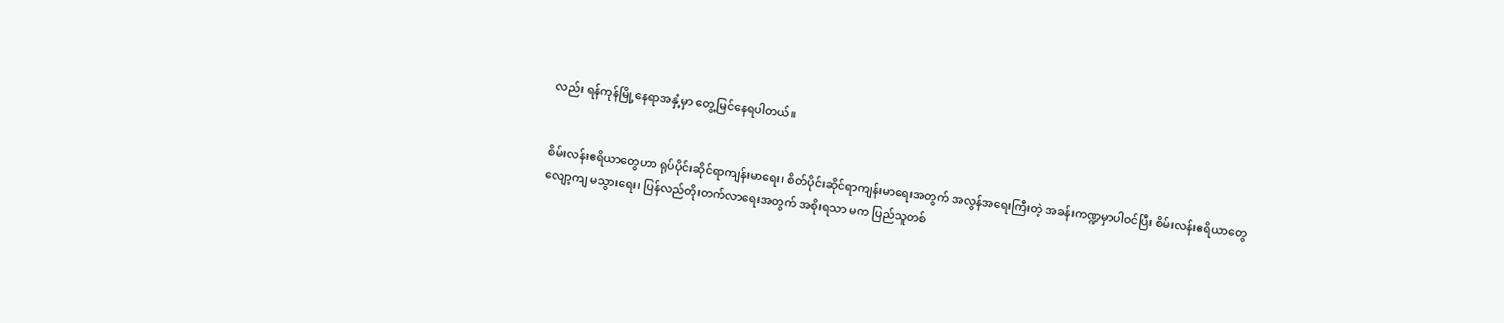လည်း ရန်ကုန်မြို့နေရာအနှံ့မှာ တွေ့မြင်နေရပါတယ်။


စိမ်းလန်းဧရိယာတွေဟာ ရုပ်ပိုင်းဆိုင်ရာကျန်းမာရေး၊ စိတ်ပိုင်းဆိုင်ရာကျန်းမာရေးအတွက် အလွန်အရေးကြီးတဲ့ အခန်းကဏ္ဍမှာပါဝင်ပြီး စိမ်းလန်းဧရိယာတွေ လျော့ကျ မသွားရေး၊ ပြန်လည်တိုးတက်လာရေးအတွက် အစိုးရသာ မက ပြည်သူတစ်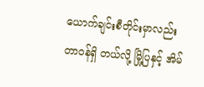ယောက်ချင်းစီတိုင်းမှာလည်း တာဝန်ရှိ တယ်လို့ မြို့ပြနှင့် အိမ်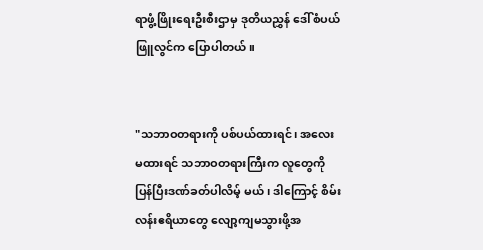ရာဖွံ့ဖြိုးရေးဦးစီးဌာမှ ဒုတိယညွှန် ဒေါ်စံပယ်ဖြူလွင်က ပြောပါတယ်။


"သဘာဝတရားကို ပစ်ပယ်ထားရင်၊ အလေးမထားရင် သဘာဝတရားကြီးက လူတွေကို ပြန်ပြီးဒဏ်ခတ်ပါလိမ့် မယ်၊ ဒါကြောင့် စိမ်းလန်းဧရိယာတွေ လျော့ကျမသွားဖို့အ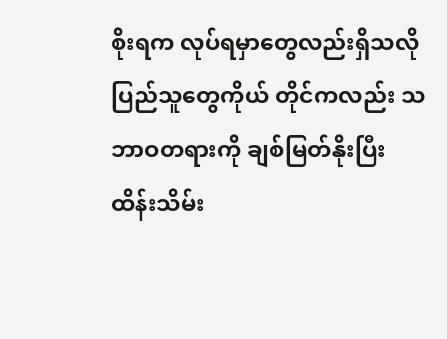စိုးရက လုပ်ရမှာတွေလည်းရှိသလို ပြည်သူတွေကိုယ် တိုင်ကလည်း သဘာဝတရားကို ချစ်မြတ်နိုးပြီး ထိန်းသိမ်း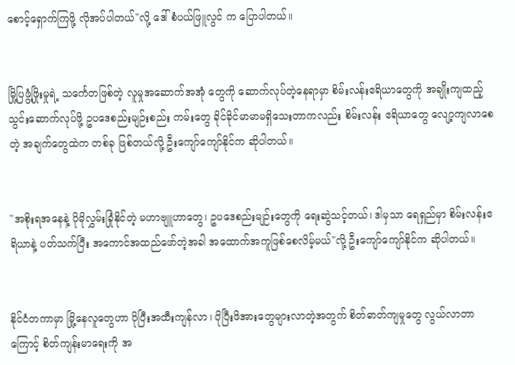စောင့်ရှောက်ကြဖို့ လိုအပ်ပါတယ်"လို့ ဒေါ်စံပယ်ဖြူလွင် က ပြောပါတယ်။


မြို့ပြဖွံ့ဖြိုးမှုရဲ့ သင်္ကေတဖြစ်တဲ့ လူမှုအဆောက်အအုံ တွေကို ဆောက်လုပ်တဲ့နေရာမှာ စိမ်းလန်းဧရိယာတွေကို အချိုးကျထည့်သွင်းဆောက်လုပ်ဖို့ ဥပဒေစည်းမျဉ်းစည်း ကမ်းတွေ ခိုင်ခိုင်မာမာမရှိသေးတာကလည်း စိမ်းလန်း ဧရိယာတွေ လျော့ကျလာစေတဲ့ အချက်တွေထဲက တစ်ခု ဖြစ်တယ်လို့ ဦးကျော်ကျော်နိုင်က ဆိုပါတယ်။


"အစိုးရအနေနဲ့ ပိုမိုလွှမ်းခြုံနိုင်တဲ့ မဟာဗျူဟာတွေ၊ ဥပဒေစည်းမျဉ်းတွေကို ရေးဆွဲသင့်တယ်၊ ဒါမှသာ ရေရှည်မှာ စိမ်းလန်းဧရိယာနဲ့ ပတ်သက်ပြီး အကောင်အထည်ဖော်တဲ့အခါ အထောက်အကူဖြစ်စေလိမ့်မယ်"လို့ ဦးကျော်ကျော်နိုင်က ဆိုပါတယ်။


နိုင်ငံတကာမှာ မြို့နေလူတွေဟာ ပိုပြီးအထီးကျန်လာ၊ ပိုပြီးဖိအားတွေများလာတဲ့အတွက် စိတ်ဓာတ်ကျမှုတွေ လွယ်လာတာကြောင့် စိတ်ကျန်းမာရေးကို အ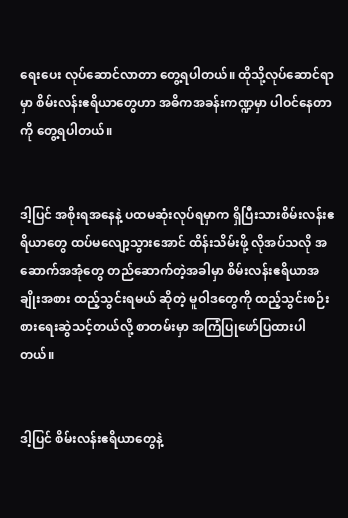ရေးပေး လုပ်ဆောင်လာတာ တွေ့ရပါတယ်။ ထိုသို့လုပ်ဆောင်ရာမှာ စိမ်းလန်းဧရိယာတွေဟာ အဓိကအခန်းကဏ္ဍမှာ ပါဝင်နေတာကို တွေ့ရပါတယ်။


ဒါ့ပြင် အစိုးရအနေနဲ့ ပထမဆုံးလုပ်ရမှာက ရှိပြီးသားစိမ်းလန်းဧရိယာတွေ ထပ်မလျော့သွားအောင် ထိန်းသိမ်းဖို့ လိုအပ်သလို အဆောက်အအုံတွေ တည်ဆောက်တဲ့အခါမှာ စိမ်းလန်းဧရိယာအချိုးအစား ထည့်သွင်းရမယ် ဆိုတဲ့ မူဝါဒတွေကို ထည့်သွင်းစဉ်းစားရေးဆွဲသင့်တယ်လို့ စာတမ်းမှာ အကြံပြုဖော်ပြထားပါတယ်။


ဒါ့ပြင် စိမ်းလန်းဧရိယာတွေနဲ့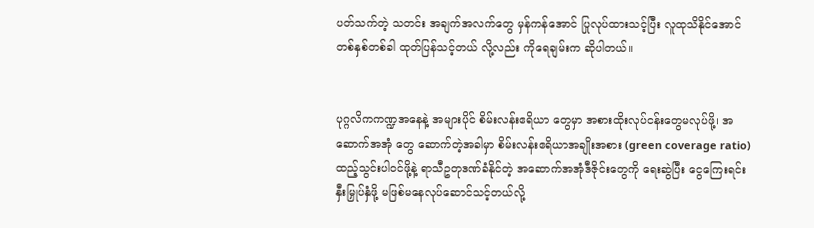ပတ်သက်တဲ့ သတင်း အချက်အလက်တွေ မှန်ကန်အောင် ပြုလုပ်ထားသင့်ပြီး လူထုသိနိုင်အောင် တစ်နှစ်တစ်ခါ ထုတ်ပြန်သင့်တယ် လို့လည်း ကိုရေချမ်းက ဆိုပါတယ်။


ပုဂ္ဂလိကကဏ္ဍအနေနဲ့ အများပိုင် စိမ်းလန်းဧရိယာ တွေမှာ အစားထိုးလုပ်ငန်းတွေမလုပ်ဖို့၊ အဆောက်အအုံ တွေ ဆောက်တဲ့အခါမှာ စိမ်းလန်းဧရိယာအချိုးအစား (green coverage ratio) ထည့်သွင်းပါဝင်ဖို့နဲ့ ရာသီဥတုဒဏ်ခံနိုင်တဲ့ အဆောက်အအုံဒီဇိုင်းတွေကို ရေးဆွဲပြီး ငွေကြေးရင်းနှီးမြှုပ်နှံဖို့ မဖြစ်မနေလုပ်ဆောင်သင့်တယ်လို့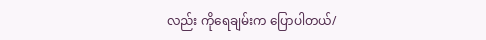လည်း ကိုရေချမ်းက ပြောပါတယ်/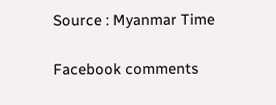Source : Myanmar Time

Facebook comments